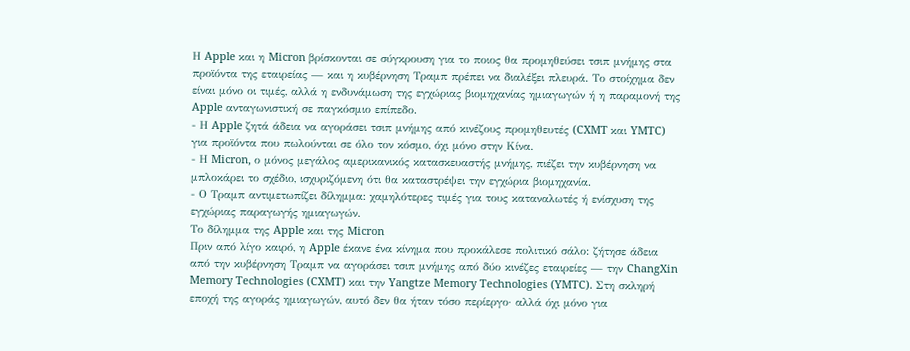Η Apple και η Micron βρίσκονται σε σύγκρουση για το ποιος θα προμηθεύσει τσιπ μνήμης στα προϊόντα της εταιρείας — και η κυβέρνηση Τραμπ πρέπει να διαλέξει πλευρά. Το στοίχημα δεν είναι μόνο οι τιμές, αλλά η ενδυνάμωση της εγχώριας βιομηχανίας ημιαγωγών ή η παραμονή της Apple ανταγωνιστική σε παγκόσμιο επίπεδο.
- Η Apple ζητά άδεια να αγοράσει τσιπ μνήμης από κινέζους προμηθευτές (CXMT και YMTC) για προϊόντα που πωλούνται σε όλο τον κόσμο, όχι μόνο στην Κίνα.
- Η Micron, ο μόνος μεγάλος αμερικανικός κατασκευαστής μνήμης, πιέζει την κυβέρνηση να μπλοκάρει το σχέδιο, ισχυριζόμενη ότι θα καταστρέψει την εγχώρια βιομηχανία.
- Ο Τραμπ αντιμετωπίζει δίλημμα: χαμηλότερες τιμές για τους καταναλωτές ή ενίσχυση της εγχώριας παραγωγής ημιαγωγών.
Το δίλημμα της Apple και της Micron
Πριν από λίγο καιρό, η Apple έκανε ένα κίνημα που προκάλεσε πολιτικό σάλο: ζήτησε άδεια από την κυβέρνηση Τραμπ να αγοράσει τσιπ μνήμης από δύο κινέζες εταιρείες — την ChangXin Memory Technologies (CXMT) και την Yangtze Memory Technologies (YMTC). Στη σκληρή εποχή της αγοράς ημιαγωγών, αυτό δεν θα ήταν τόσο περίεργο· αλλά όχι μόνο για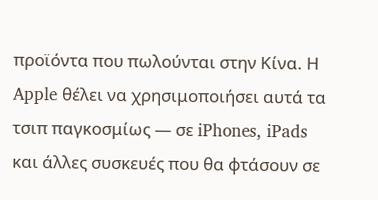προϊόντα που πωλούνται στην Κίνα. Η Apple θέλει να χρησιμοποιήσει αυτά τα τσιπ παγκοσμίως — σε iPhones, iPads και άλλες συσκευές που θα φτάσουν σε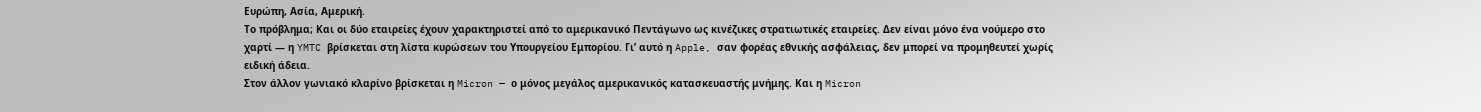Ευρώπη, Ασία, Αμερική.
Το πρόβλημα; Και οι δύο εταιρείες έχουν χαρακτηριστεί από το αμερικανικό Πεντάγωνο ως κινέζικες στρατιωτικές εταιρείες. Δεν είναι μόνο ένα νούμερο στο χαρτί — η YMTC βρίσκεται στη λίστα κυρώσεων του Υπουργείου Εμπορίου. Γι’ αυτό η Apple, σαν φορέας εθνικής ασφάλειας, δεν μπορεί να προμηθευτεί χωρίς ειδική άδεια.
Στον άλλον γωνιακό κλαρίνο βρίσκεται η Micron — ο μόνος μεγάλος αμερικανικός κατασκευαστής μνήμης. Και η Micron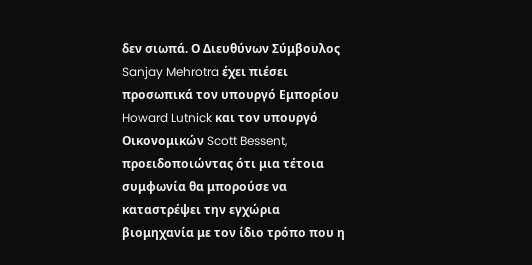δεν σιωπά. Ο Διευθύνων Σύμβουλος Sanjay Mehrotra έχει πιέσει προσωπικά τον υπουργό Εμπορίου Howard Lutnick και τον υπουργό Οικονομικών Scott Bessent, προειδοποιώντας ότι μια τέτοια συμφωνία θα μπορούσε να καταστρέψει την εγχώρια βιομηχανία με τον ίδιο τρόπο που η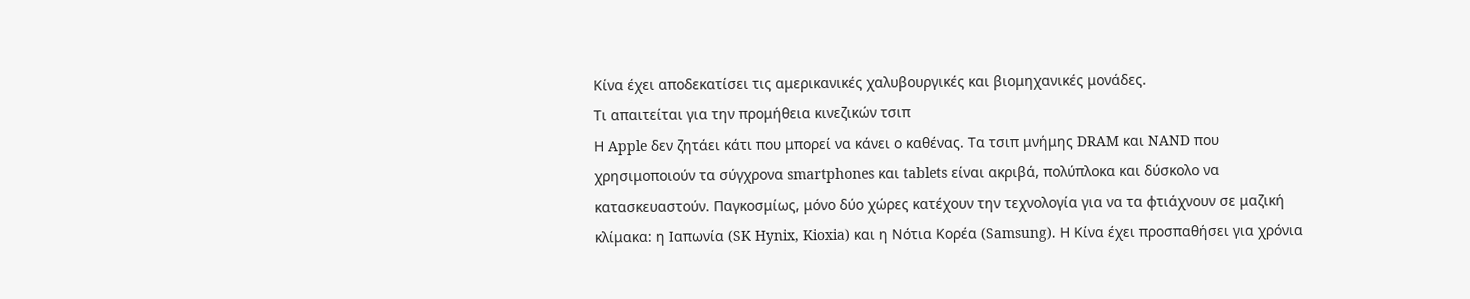Κίνα έχει αποδεκατίσει τις αμερικανικές χαλυβουργικές και βιομηχανικές μονάδες.
Τι απαιτείται για την προμήθεια κινεζικών τσιπ
Η Apple δεν ζητάει κάτι που μπορεί να κάνει ο καθένας. Τα τσιπ μνήμης DRAM και NAND που χρησιμοποιούν τα σύγχρονα smartphones και tablets είναι ακριβά, πολύπλοκα και δύσκολο να κατασκευαστούν. Παγκοσμίως, μόνο δύο χώρες κατέχουν την τεχνολογία για να τα φτιάχνουν σε μαζική κλίμακα: η Ιαπωνία (SK Hynix, Kioxia) και η Νότια Κορέα (Samsung). Η Κίνα έχει προσπαθήσει για χρόνια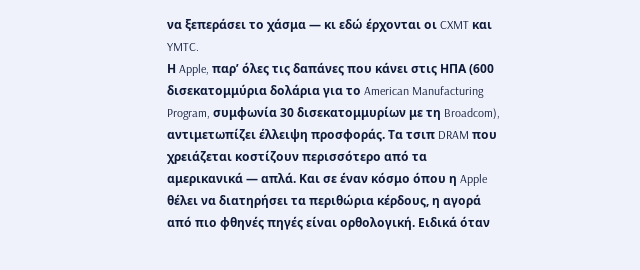να ξεπεράσει το χάσμα — κι εδώ έρχονται οι CXMT και YMTC.
Η Apple, παρ’ όλες τις δαπάνες που κάνει στις ΗΠΑ (600 δισεκατομμύρια δολάρια για το American Manufacturing Program, συμφωνία 30 δισεκατομμυρίων με τη Broadcom), αντιμετωπίζει έλλειψη προσφοράς. Τα τσιπ DRAM που χρειάζεται κοστίζουν περισσότερο από τα αμερικανικά — απλά. Και σε έναν κόσμο όπου η Apple θέλει να διατηρήσει τα περιθώρια κέρδους, η αγορά από πιο φθηνές πηγές είναι ορθολογική. Ειδικά όταν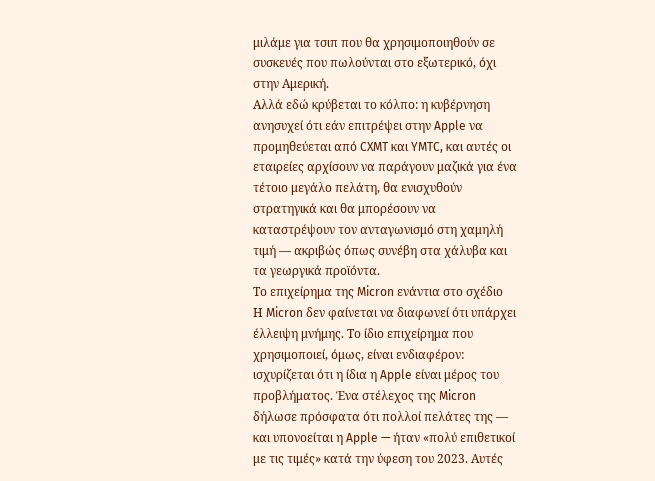μιλάμε για τσιπ που θα χρησιμοποιηθούν σε συσκευές που πωλούνται στο εξωτερικό, όχι στην Αμερική.
Αλλά εδώ κρύβεται το κόλπο: η κυβέρνηση ανησυχεί ότι εάν επιτρέψει στην Apple να προμηθεύεται από CXMT και YMTC, και αυτές οι εταιρείες αρχίσουν να παράγουν μαζικά για ένα τέτοιο μεγάλο πελάτη, θα ενισχυθούν στρατηγικά και θα μπορέσουν να καταστρέψουν τον ανταγωνισμό στη χαμηλή τιμή — ακριβώς όπως συνέβη στα χάλυβα και τα γεωργικά προϊόντα.
Το επιχείρημα της Micron ενάντια στο σχέδιο
Η Micron δεν φαίνεται να διαφωνεί ότι υπάρχει έλλειψη μνήμης. Το ίδιο επιχείρημα που χρησιμοποιεί, όμως, είναι ενδιαφέρον: ισχυρίζεται ότι η ίδια η Apple είναι μέρος του προβλήματος. Ένα στέλεχος της Micron δήλωσε πρόσφατα ότι πολλοί πελάτες της — και υπονοείται η Apple — ήταν «πολύ επιθετικοί με τις τιμές» κατά την ύφεση του 2023. Αυτές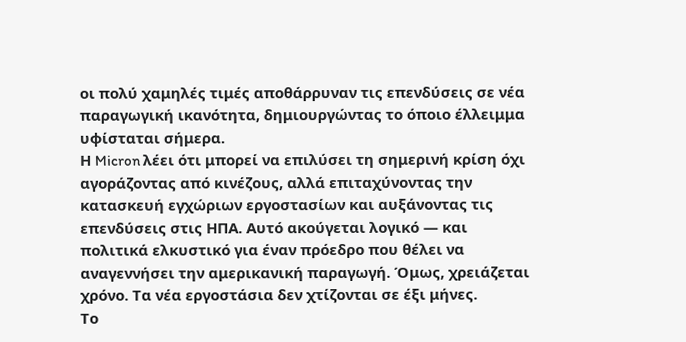οι πολύ χαμηλές τιμές αποθάρρυναν τις επενδύσεις σε νέα παραγωγική ικανότητα, δημιουργώντας το όποιο έλλειμμα υφίσταται σήμερα.
Η Micron λέει ότι μπορεί να επιλύσει τη σημερινή κρίση όχι αγοράζοντας από κινέζους, αλλά επιταχύνοντας την κατασκευή εγχώριων εργοστασίων και αυξάνοντας τις επενδύσεις στις ΗΠΑ. Αυτό ακούγεται λογικό — και πολιτικά ελκυστικό για έναν πρόεδρο που θέλει να αναγεννήσει την αμερικανική παραγωγή. Όμως, χρειάζεται χρόνο. Τα νέα εργοστάσια δεν χτίζονται σε έξι μήνες.
Το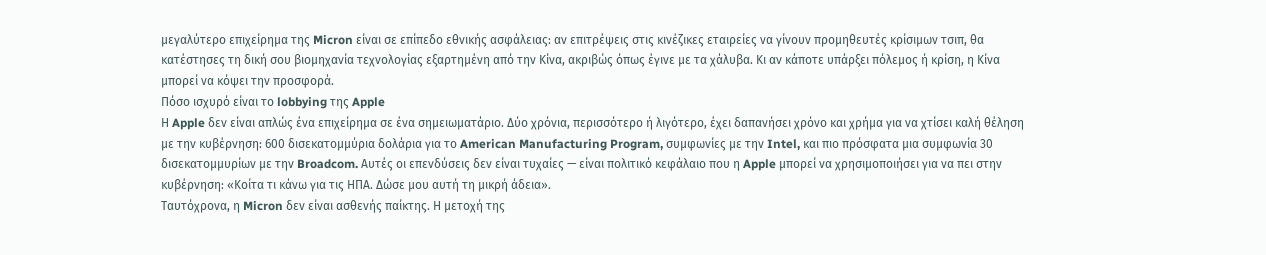μεγαλύτερο επιχείρημα της Micron είναι σε επίπεδο εθνικής ασφάλειας: αν επιτρέψεις στις κινέζικες εταιρείες να γίνουν προμηθευτές κρίσιμων τσιπ, θα κατέστησες τη δική σου βιομηχανία τεχνολογίας εξαρτημένη από την Κίνα, ακριβώς όπως έγινε με τα χάλυβα. Κι αν κάποτε υπάρξει πόλεμος ή κρίση, η Κίνα μπορεί να κόψει την προσφορά.
Πόσο ισχυρό είναι το lobbying της Apple
Η Apple δεν είναι απλώς ένα επιχείρημα σε ένα σημειωματάριο. Δύο χρόνια, περισσότερο ή λιγότερο, έχει δαπανήσει χρόνο και χρήμα για να χτίσει καλή θέληση με την κυβέρνηση: 600 δισεκατομμύρια δολάρια για το American Manufacturing Program, συμφωνίες με την Intel, και πιο πρόσφατα μια συμφωνία 30 δισεκατομμυρίων με την Broadcom. Αυτές οι επενδύσεις δεν είναι τυχαίες — είναι πολιτικό κεφάλαιο που η Apple μπορεί να χρησιμοποιήσει για να πει στην κυβέρνηση: «Κοίτα τι κάνω για τις ΗΠΑ. Δώσε μου αυτή τη μικρή άδεια».
Ταυτόχρονα, η Micron δεν είναι ασθενής παίκτης. Η μετοχή της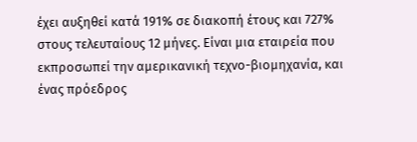έχει αυξηθεί κατά 191% σε διακοπή έτους και 727% στους τελευταίους 12 μήνες. Είναι μια εταιρεία που εκπροσωπεί την αμερικανική τεχνο-βιομηχανία, και ένας πρόεδρος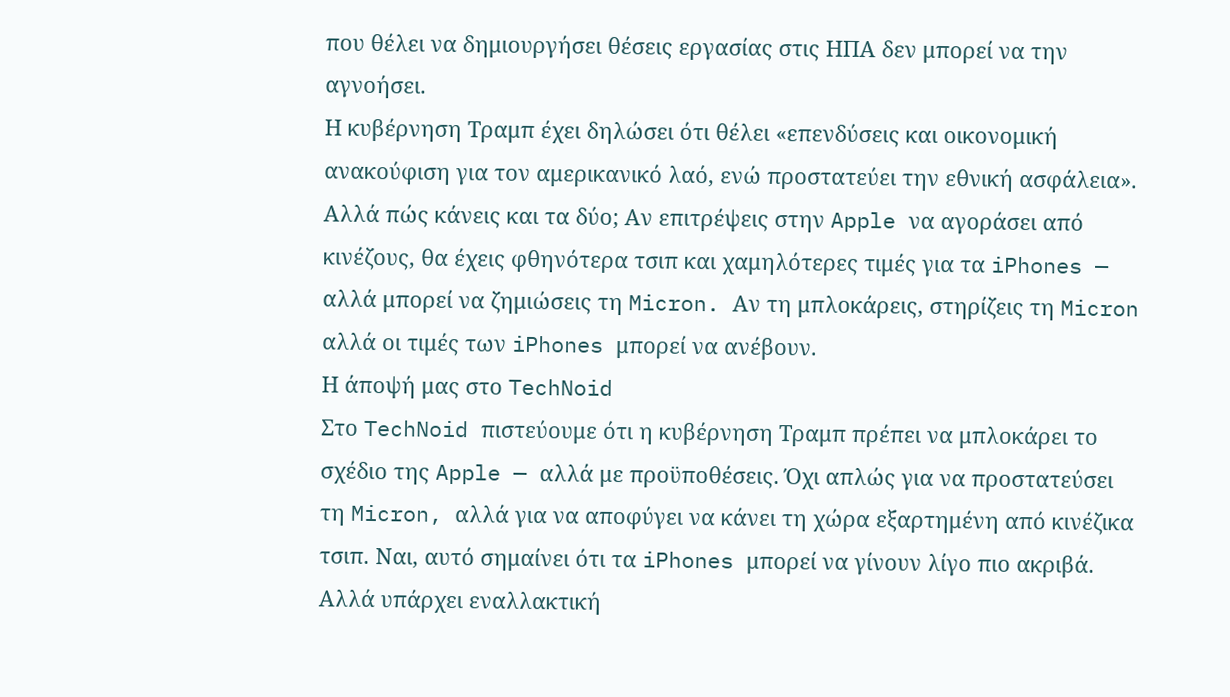που θέλει να δημιουργήσει θέσεις εργασίας στις ΗΠΑ δεν μπορεί να την αγνοήσει.
Η κυβέρνηση Τραμπ έχει δηλώσει ότι θέλει «επενδύσεις και οικονομική ανακούφιση για τον αμερικανικό λαό, ενώ προστατεύει την εθνική ασφάλεια». Αλλά πώς κάνεις και τα δύο; Αν επιτρέψεις στην Apple να αγοράσει από κινέζους, θα έχεις φθηνότερα τσιπ και χαμηλότερες τιμές για τα iPhones — αλλά μπορεί να ζημιώσεις τη Micron. Αν τη μπλοκάρεις, στηρίζεις τη Micron αλλά οι τιμές των iPhones μπορεί να ανέβουν.
Η άποψή μας στο TechNoid
Στο TechNoid πιστεύουμε ότι η κυβέρνηση Τραμπ πρέπει να μπλοκάρει το σχέδιο της Apple — αλλά με προϋποθέσεις. Όχι απλώς για να προστατεύσει τη Micron, αλλά για να αποφύγει να κάνει τη χώρα εξαρτημένη από κινέζικα τσιπ. Ναι, αυτό σημαίνει ότι τα iPhones μπορεί να γίνουν λίγο πιο ακριβά. Αλλά υπάρχει εναλλακτική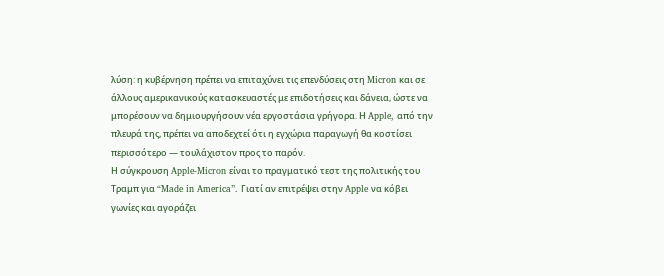λύση: η κυβέρνηση πρέπει να επιταχύνει τις επενδύσεις στη Micron και σε άλλους αμερικανικούς κατασκευαστές με επιδοτήσεις και δάνεια, ώστε να μπορέσουν να δημιουργήσουν νέα εργοστάσια γρήγορα. Η Apple, από την πλευρά της, πρέπει να αποδεχτεί ότι η εγχώρια παραγωγή θα κοστίσει περισσότερο — τουλάχιστον προς το παρόν.
Η σύγκρουση Apple-Micron είναι το πραγματικό τεστ της πολιτικής του Τραμπ για “Made in America”. Γιατί αν επιτρέψει στην Apple να κόβει γωνίες και αγοράζει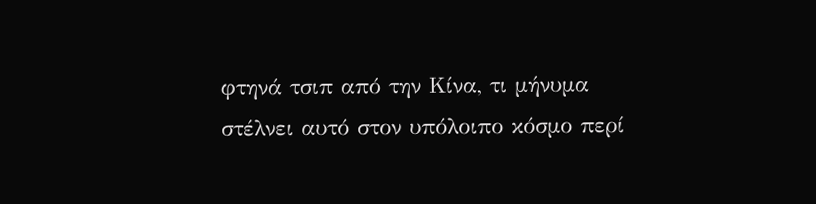φτηνά τσιπ από την Κίνα, τι μήνυμα στέλνει αυτό στον υπόλοιπο κόσμο περί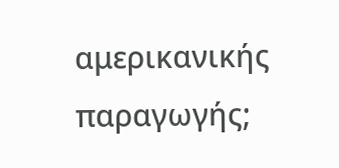αμερικανικής παραγωγής;